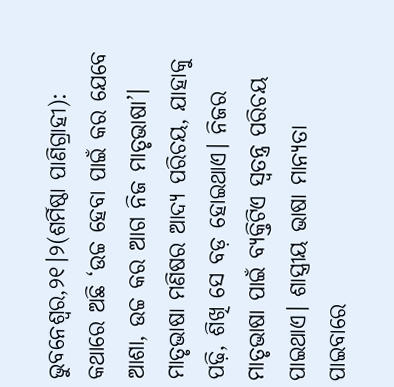ଭୁବନେଶ୍ୱର,୨୧।୨(ଶର୍ମିଷ୍ଠା ପାଣିଗ୍ରାହୀ): କଥାରେ ଅଛି ‘ଉଚ୍ଚ ହେବା ପାଇଁ କର ଯେବେ ଆଶା, ଉଚ୍ଚ କର ଆଗ ନିଜ ମାତୃଭାଷା’। ମାତୃଭାଷା ମଣିଷର ଆଦ୍ୟ ପରିଚୟ, ଯାହାକୁ ପଢ଼ି, ଶିଖି ସେ ବଡ଼ ହୋଇଥାଏ। ନିଜର ମାତୃଭାଷା ପାଇଁ ବ୍ୟକ୍ତିଟିଏ ସ୍ବତନ୍ତ୍ର ପରିଚୟ ପାଇଥାଏ। ଶାସ୍ତ୍ରୀୟ ଭାଷା ମାନ୍ୟତା ପାଇବାରେ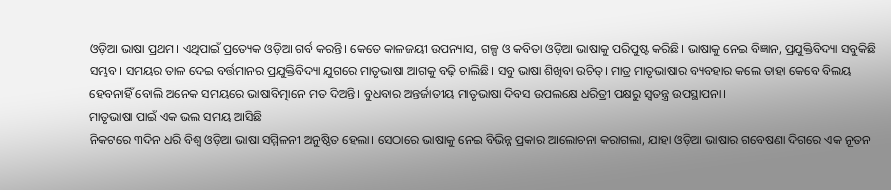ଓଡ଼ିଆ ଭାଷା ପ୍ରଥମ। ଏଥିପାଇଁ ପ୍ରତ୍ୟେକ ଓଡ଼ିଆ ଗର୍ବ କରନ୍ତି। କେତେ କାଳଜୟୀ ଉପନ୍ୟାସ, ଗଳ୍ପ ଓ କବିତା ଓଡ଼ିଆ ଭାଷାକୁ ପରିପୁଷ୍ଟ କରିଛି। ଭାଷାକୁ ନେଇ ବିଜ୍ଞାନ, ପ୍ରଯୁକ୍ତିବିଦ୍ୟା ସବୁକିଛି ସମ୍ଭବ। ସମୟର ତାଳ ଦେଇ ବର୍ତ୍ତମାନର ପ୍ରଯୁକ୍ତିବିଦ୍ୟା ଯୁଗରେ ମାତୃଭାଷା ଆଗକୁ ବଢ଼ି ଚାଲିଛି। ସବୁ ଭାଷା ଶିଖିବା ଉଚିତ୍। ମାତ୍ର ମାତୃଭାଷାର ବ୍ୟବହାର କଲେ ତାହା କେବେ ବିଲୟ ହେବନାହିଁ ବୋଲି ଅନେକ ସମୟରେ ଭାଷାବିତ୍ମାନେ ମତ ଦିଅନ୍ତି। ବୁଧବାର ଅନ୍ତର୍ଜାତୀୟ ମାତୃଭାଷା ଦିବସ ଉପଲକ୍ଷେ ଧରିତ୍ରୀ ପକ୍ଷରୁ ସ୍ବତନ୍ତ୍ର ଉପସ୍ଥାପନା।
ମାତୃଭାଷା ପାଇଁ ଏକ ଭଲ ସମୟ ଆସିଛି
ନିକଟରେ ୩ଦିନ ଧରି ବିଶ୍ୱ ଓଡ଼ିଆ ଭାଷା ସମ୍ମିଳନୀ ଅନୁଷ୍ଠିତ ହେଲା। ସେଠାରେ ଭାଷାକୁ ନେଇ ବିଭିନ୍ନ ପ୍ରକାର ଆଲୋଚନା କରାଗଲା, ଯାହା ଓଡ଼ିଆ ଭାଷାର ଗବେଷଣା ଦିଗରେ ଏକ ନୂତନ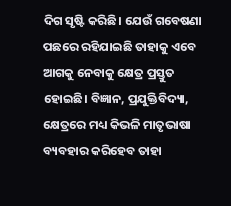ଦିଗ ସୃଷ୍ଟି କରିଛି। ଯେଉଁ ଗବେଷଣା ପଛରେ ରହିଯାଇଛି ତାହାକୁ ଏବେ ଆଗକୁ ନେବାକୁ କ୍ଷେତ୍ର ପ୍ରସ୍ତୁତ ହୋଇଛି। ବିଜ୍ଞାନ, ପ୍ରଯୁକ୍ତିବିଦ୍ୟା, କ୍ଷେତ୍ରରେ ମଧ୍ୟ କିଭଳି ମାତୃଭାଷା ବ୍ୟବହାର କରିହେବ ତାହା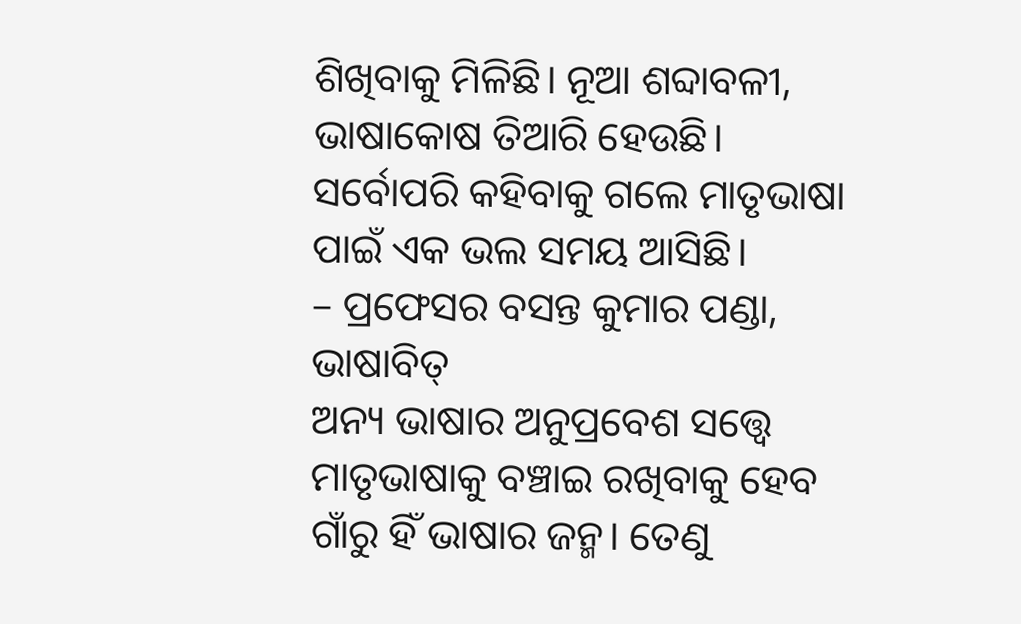ଶିଖିବାକୁ ମିଳିଛି। ନୂଆ ଶବ୍ଦାବଳୀ, ଭାଷାକୋଷ ତିଆରି ହେଉଛି। ସର୍ବୋପରି କହିବାକୁ ଗଲେ ମାତୃଭାଷା ପାଇଁ ଏକ ଭଲ ସମୟ ଆସିଛି।
– ପ୍ରଫେସର ବସନ୍ତ କୁମାର ପଣ୍ଡା, ଭାଷାବିତ୍
ଅନ୍ୟ ଭାଷାର ଅନୁପ୍ରବେଶ ସତ୍ତ୍ୱେ ମାତୃଭାଷାକୁ ବଞ୍ଚାଇ ରଖିବାକୁ ହେବ
ଗାଁରୁ ହିଁ ଭାଷାର ଜନ୍ମ। ତେଣୁ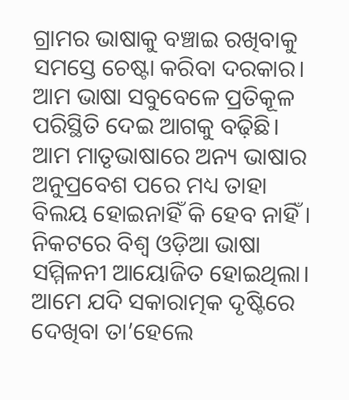ଗ୍ରାମର ଭାଷାକୁ ବଞ୍ଚାଇ ରଖିବାକୁ ସମସ୍ତେ ଚେଷ୍ଟା କରିବା ଦରକାର। ଆମ ଭାଷା ସବୁବେଳେ ପ୍ରତିକୂଳ ପରିସ୍ଥିତି ଦେଇ ଆଗକୁ ବଢ଼ିଛି। ଆମ ମାତୃଭାଷାରେ ଅନ୍ୟ ଭାଷାର ଅନୁପ୍ରବେଶ ପରେ ମଧ୍ୟ ତାହା ବିଲୟ ହୋଇନାହିଁ କି ହେବ ନାହିଁ। ନିକଟରେ ବିଶ୍ୱ ଓଡ଼ିଆ ଭାଷା ସମ୍ମିଳନୀ ଆୟୋଜିତ ହୋଇଥିଲା। ଆମେ ଯଦି ସକାରାତ୍ମକ ଦୃଷ୍ଟିରେ ଦେଖିବା ତା’ହେଲେ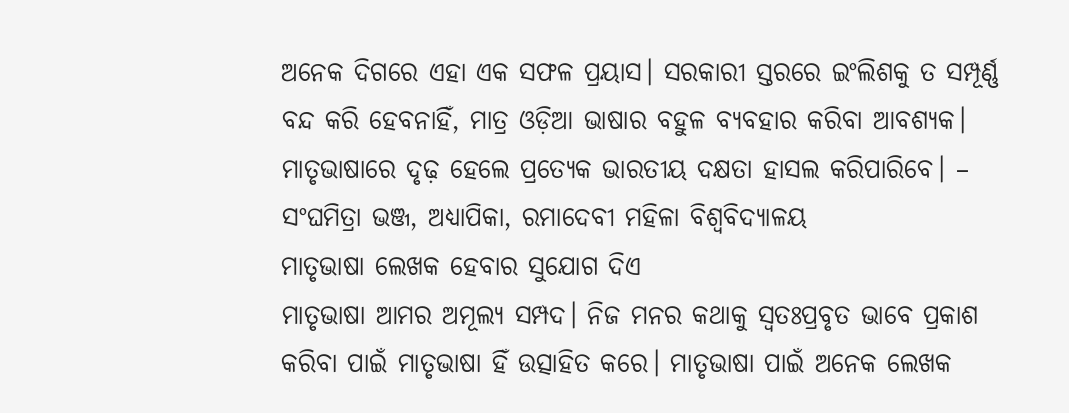ଅନେକ ଦିଗରେ ଏହା ଏକ ସଫଳ ପ୍ରୟାସ। ସରକାରୀ ସ୍ତରରେ ଇଂଲିଶକୁ ତ ସମ୍ପୂର୍ଣ୍ଣ ବନ୍ଦ କରି ହେବନାହିଁ, ମାତ୍ର ଓଡ଼ିଆ ଭାଷାର ବହୁଳ ବ୍ୟବହାର କରିବା ଆବଶ୍ୟକ। ମାତୃଭାଷାରେ ଦୃଢ଼ ହେଲେ ପ୍ରତ୍ୟେକ ଭାରତୀୟ ଦକ୍ଷତା ହାସଲ କରିପାରିବେ। – ସଂଘମିତ୍ରା ଭଞ୍ଜ, ଅଧ୍ୟାପିକା, ରମାଦେବୀ ମହିଳା ବିଶ୍ୱବିଦ୍ୟାଳୟ
ମାତୃଭାଷା ଲେଖକ ହେବାର ସୁଯୋଗ ଦିଏ
ମାତୃଭାଷା ଆମର ଅମୂଲ୍ୟ ସମ୍ପଦ। ନିଜ ମନର କଥାକୁ ସ୍ବତଃପ୍ରବୃତ ଭାବେ ପ୍ରକାଶ କରିବା ପାଇଁ ମାତୃଭାଷା ହିଁ ଉତ୍ସାହିତ କରେ। ମାତୃଭାଷା ପାଇଁ ଅନେକ ଲେଖକ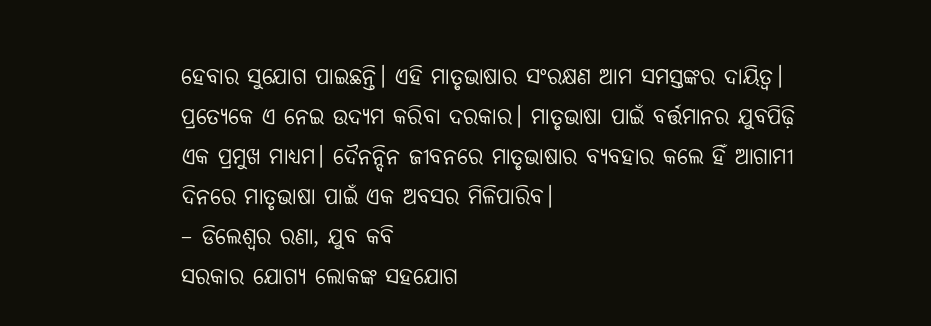ହେବାର ସୁଯୋଗ ପାଇଛନ୍ତି। ଏହି ମାତୃଭାଷାର ସଂରକ୍ଷଣ ଆମ ସମସ୍ତଙ୍କର ଦାୟିତ୍ୱ। ପ୍ରତ୍ୟେକେ ଏ ନେଇ ଉଦ୍ୟମ କରିବା ଦରକାର। ମାତୃଭାଷା ପାଇଁ ବର୍ତ୍ତମାନର ଯୁବପିଢ଼ି ଏକ ପ୍ରମୁଖ ମାଧ୍ୟମ। ଦୈନନ୍ଦିନ ଜୀବନରେ ମାତୃଭାଷାର ବ୍ୟବହାର କଲେ ହିଁ ଆଗାମୀ ଦିନରେ ମାତୃଭାଷା ପାଇଁ ଏକ ଅବସର ମିଳିପାରିବ।
– ଡିଲେଶ୍ୱର ରଣା, ଯୁବ କବି
ସରକାର ଯୋଗ୍ୟ ଲୋକଙ୍କ ସହଯୋଗ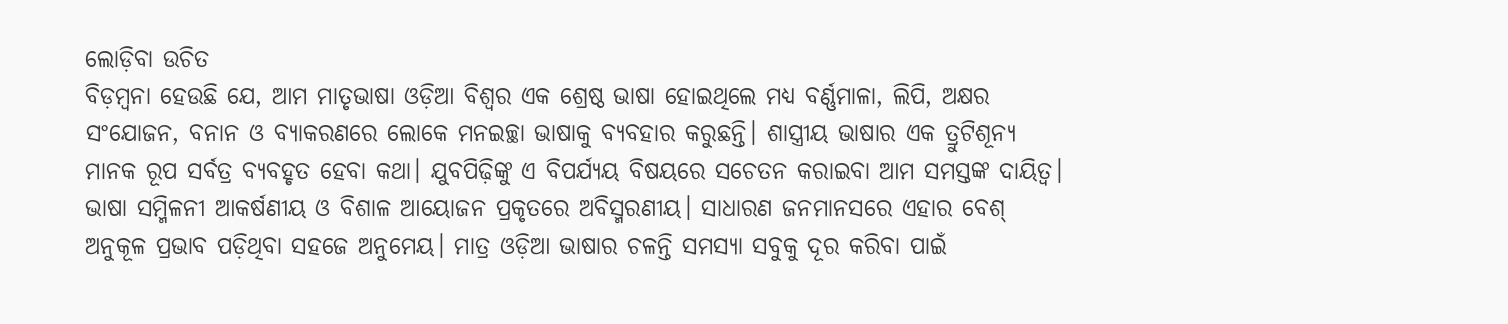ଲୋଡ଼ିବା ଉଚିତ
ବିଡ଼ମ୍ବନା ହେଉଛି ଯେ, ଆମ ମାତୃଭାଷା ଓଡ଼ିଆ ବିଶ୍ବର ଏକ ଶ୍ରେଷ୍ଠ ଭାଷା ହୋଇଥିଲେ ମଧ୍ୟ ବର୍ଣ୍ଣମାଳା, ଲିପି, ଅକ୍ଷର ସଂଯୋଜନ, ବନାନ ଓ ବ୍ୟାକରଣରେ ଲୋକେ ମନଇଚ୍ଛା ଭାଷାକୁ ବ୍ୟବହାର କରୁଛନ୍ତି। ଶାସ୍ତ୍ରୀୟ ଭାଷାର ଏକ ତ୍ରୁଟିଶୂନ୍ୟ ମାନକ ରୂପ ସର୍ବତ୍ର ବ୍ୟବହୃତ ହେବା କଥା। ଯୁବପିଢ଼ିଙ୍କୁ ଏ ବିପର୍ଯ୍ୟୟ ବିଷୟରେ ସଚେତନ କରାଇବା ଆମ ସମସ୍ତଙ୍କ ଦାୟିତ୍ୱ। ଭାଷା ସମ୍ମିଳନୀ ଆକର୍ଷଣୀୟ ଓ ବିଶାଳ ଆୟୋଜନ ପ୍ରକୃତରେ ଅବିସ୍ମରଣୀୟ। ସାଧାରଣ ଜନମାନସରେ ଏହାର ବେଶ୍ ଅନୁକୂଳ ପ୍ରଭାବ ପଡ଼ିଥିବା ସହଜେ ଅନୁମେୟ। ମାତ୍ର ଓଡ଼ିଆ ଭାଷାର ଚଳନ୍ତି ସମସ୍ୟା ସବୁକୁ ଦୂର କରିବା ପାଇଁ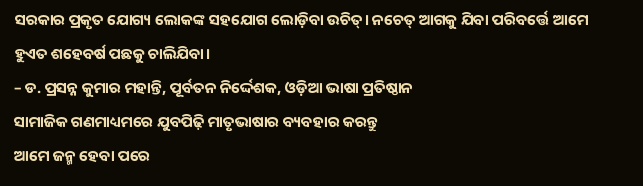ସରକାର ପ୍ରକୃତ ଯୋଗ୍ୟ ଲୋକଙ୍କ ସହଯୋଗ ଲୋଡ଼ିବା ଉଚିତ୍। ନଚେତ୍ ଆଗକୁ ଯିବା ପରିବର୍ତ୍ତେ ଆମେ ହୁଏତ ଶହେବର୍ଷ ପଛକୁ ଚାଲିଯିବା।
– ଡ. ପ୍ରସନ୍ନ କୁମାର ମହାନ୍ତି, ପୂର୍ବତନ ନିର୍ଦ୍ଦେଶକ, ଓଡ଼ିଆ ଭାଷା ପ୍ରତିଷ୍ଠାନ
ସାମାଜିକ ଗଣମାଧ୍ୟମରେ ଯୁବପିଢ଼ି ମାତୃଭାଷାର ବ୍ୟବହାର କରନ୍ତୁ
ଆମେ ଜନ୍ମ ହେବା ପରେ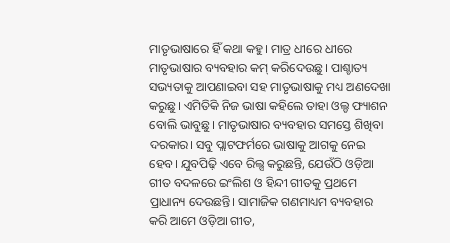ମାତୃଭାଷାରେ ହିଁ କଥା କହୁ। ମାତ୍ର ଧୀରେ ଧୀରେ ମାତୃଭାଷାର ବ୍ୟବହାର କମ୍ କରିଦେଉଛୁ। ପାଶ୍ଚାତ୍ୟ ସଭ୍ୟତାକୁ ଆପଣାଇବା ସହ ମାତୃଭାଷାକୁ ମଧ୍ୟ ଅଣଦେଖା କରୁଛୁ। ଏମିତିକି ନିଜ ଭାଷା କହିଲେ ତାହା ଓଲ୍ଡ ଫ୍ୟାଶନ ବୋଲି ଭାବୁଛୁ। ମାତୃଭାଷାର ବ୍ୟବହାର ସମସ୍ତେ ଶିଖିବା ଦରକାର। ସବୁ ପ୍ଲାଟଫର୍ମରେ ଭାଷାକୁ ଆଗକୁ ନେଇ ହେବ। ଯୁବପିଢ଼ି ଏବେ ରିଲ୍ସ କରୁଛନ୍ତି, ଯେଉଁଠି ଓଡ଼ିଆ ଗୀତ ବଦଳରେ ଇଂଲିଶ ଓ ହିନ୍ଦୀ ଗୀତକୁ ପ୍ରଥମେ ପ୍ରାଧାନ୍ୟ ଦେଉଛନ୍ତି। ସାମାଜିକ ଗଣମାଧ୍ୟମ ବ୍ୟବହାର କରି ଆମେ ଓଡ଼ିଆ ଗୀତ,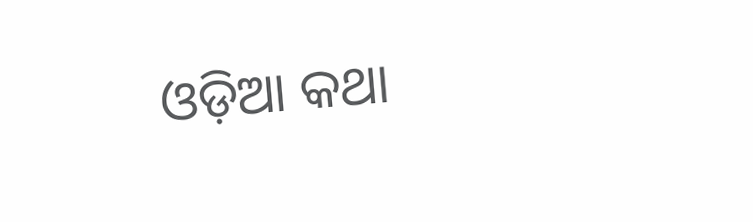ଓଡ଼ିଆ କଥା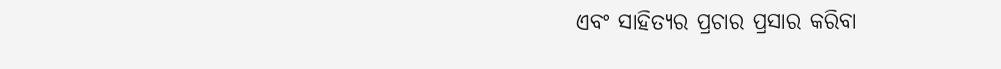ଏବଂ ସାହିତ୍ୟର ପ୍ରଚାର ପ୍ରସାର କରିବା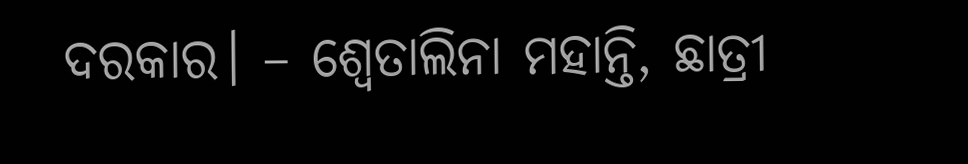ଦରକାର। – ଶ୍ୱେତାଲିନା ମହାନ୍ତି, ଛାତ୍ରୀ